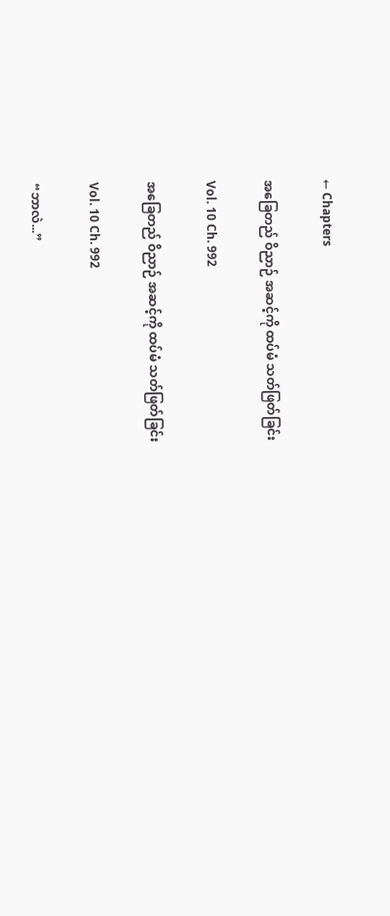← Chapters

အခြေတည် ဝိညာဉ် အဆင့်ကို ထပ်မံ သတ်ဖြတ်ခြင်း

Vol. 10 Ch. 992

အခြေတည် ဝိညာဉ် အဆင့်ကို ထပ်မံ သတ်ဖြတ်ခြင်း

Vol. 10 Ch. 992

“ဘာလဲ...”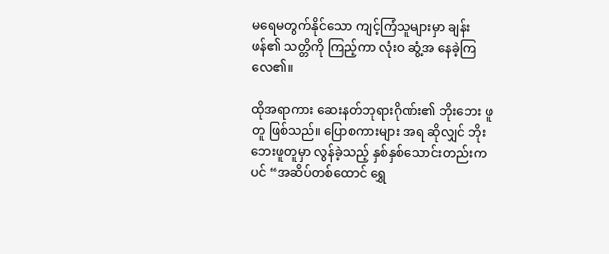မရေမတွက်နိုင်သော ကျင့်ကြံသူများမှာ ချန်းဖန်၏ သတ္တိကို ကြည့်ကာ လုံးဝ ဆွံ့အ နေခဲ့ကြလေ၏။

ထိုအရာကား ဆေးနတ်ဘုရားဂိုဏ်း၏ ဘိုးဘေး ဖူတူ ဖြစ်သည်။ ပြောစကားများ အရ ဆိုလျှင် ဘိုးဘေးဖူတူမှာ လွန်ခဲ့သည့် နှစ်နှစ်သောင်းတည်းကပင် “အဆိပ်တစ်ထောင် ‌ရွှေ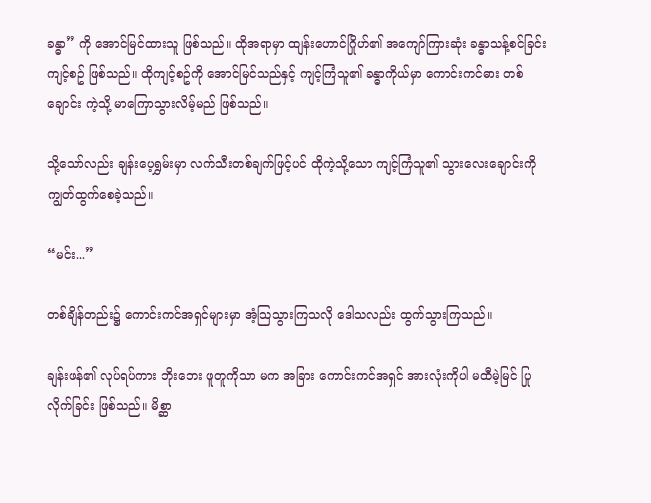ခန္ဓာ” ကို အောင်မြင်ထားသူ ဖြစ်သည်။ ထိုအရာမှာ ထျန်းဟောင်ဂြိုဟ်၏ အကျော်ကြားဆုံး ခန္ဓာသန့်စင်ခြင်း ကျင့်စဥ် ဖြစ်သည်။ ထိုကျင့်စဥ်ကို အောင်မြင်သည်နှင့် ကျင့်ကြံသူ၏ ခန္ဓာကိုယ်မှာ ကောင်းကင်ဓား တစ်ချောင်း ကဲ့သို့ မာကြောသွားလိမ့်မည် ဖြစ်သည်။

သို့သော်လည်း ချန်းပေ့ရွှမ်းမှာ လက်သီးတစ်ချက်ဖြင့်ပင် ထိုကဲ့သို့သော ကျင့်ကြံသူ၏ သွားလေးချောင်းကို ကျွတ်ထွက်စေခဲ့သည်။

“မင်း...”

တစ်ချိန်တည်း၌ ကောင်းကင်အရှင်များမှာ အံ့သြသွားကြသလို ဒေါသလည်း ထွက်သွားကြသည်။

ချန်းဖန်၏ လုပ်ရပ်ကား ဘိုးဘေး ဖူတူကိုသာ မက အခြား ကောင်းကင်အရှင် အားလုံးကိုပါ မထီမဲ့မြင် ပြုလိုက်ခြင်း ဖြစ်သည်။ မိစ္ဆာ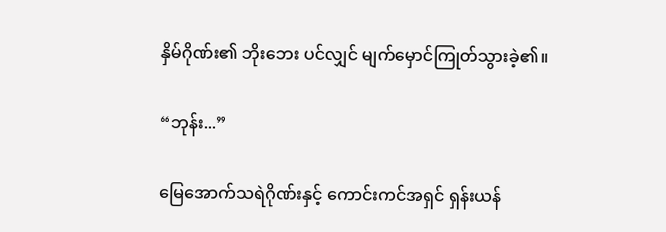နှိမ်ဂိုဏ်း၏ ဘိုးဘေး ပင်လျှင် မျက်မှောင်ကြုတ်သွားခဲ့၏။

“ဘုန်း...”

မြေအောက်သရဲဂိုဏ်းနှင့် ကောင်းကင်အရှင် ရှန်းယန်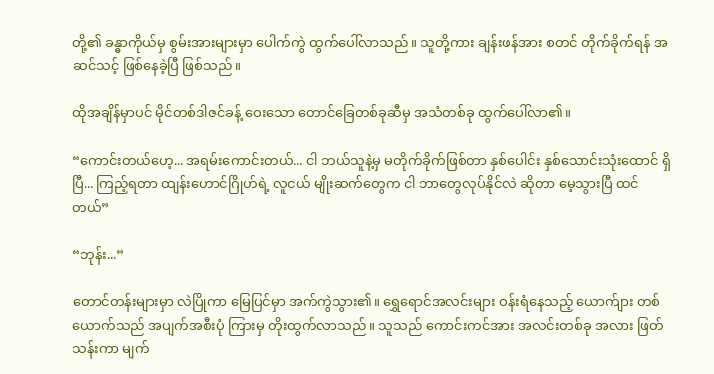တို့၏ ခန္ဓာကိုယ်မှ စွမ်းအားများမှာ ပေါက်ကွဲ ထွက်ပေါ်လာသည်။ သူတို့ကား ချန်းဖန်အား စတင် တိုက်ခိုက်ရန် အဆင်သင့် ဖြစ်နေခဲ့ပြီ ဖြစ်သည်။

ထိုအချိန်မှာပင် မိုင်တစ်ဒါဇင်ခန့် ဝေးသော တောင်ခြေတစ်ခုဆီမှ အသံတစ်ခု ထွက်ပေါ်လာ၏။

“ကောင်းတယ်ဟေ့... အရမ်းကောင်းတယ်... ငါ ဘယ်သူနဲ့မှ မတိုက်ခိုက်ဖြစ်တာ နှစ်ပေါင်း နှစ်သောင်းသုံးထောင် ရှိပြီ... ကြည့်ရတာ ထျန်းဟောင်ဂြိုဟ်ရဲ့ လူငယ် မျိုးဆက်တွေက ငါ ဘာတွေလုပ်နိုင်လဲ ဆိုတာ မေ့သွားပြီ ထင်တယ်”

“ဘုန်း...”

တောင်တန်းများမှာ လဲပြိုကာ မြေပြင်မှာ အက်ကွဲသွား၏။ ရွှေ‌ရောင်အလင်းများ ဝန်းရံနေသည့် ယောက်ျား တစ်ယောက်သည် အပျက်အစီးပုံ ကြားမှ တိုးထွက်လာသည်။ သူသည် ကောင်းကင်အား အလင်းတစ်ခု အလား ဖြတ်သန်းကာ မျက်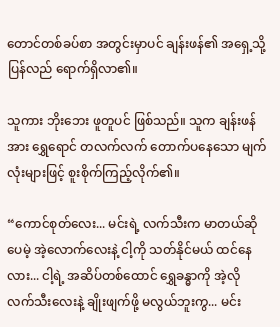တောင်တစ်ခပ်စာ အတွင်းမှာပင် ချန်းဖန်၏ အရှေ့သို့ ပြန်လည် ရောက်ရှိလာ၏။

သူကား ဘိုးဘေး ဖူတူပင် ဖြစ်သည်။ သူက ချန်းဖန်အား ရွှေရောင် တလက်လက် တောက်ပနေသော မျက်လုံးများဖြင့် စူးစိုက်ကြည့်လိုက်၏။

“ကောင်စုတ်လေး... မင်းရဲ့ လက်သီးက မာတယ်ဆိုပေမဲ့ အဲ့လောက်လေးနဲ့ ငါ့ကို သတ်နိုင်မယ် ထင်နေလား... ငါ့ရဲ့ အဆိပ်တစ်ထောင် ရွှေခန္ဓာကို အဲ့လို လက်သီးလေးနဲ့ ချိုးဖျက်ဖို့ မလွယ်ဘူးကွ... မင်း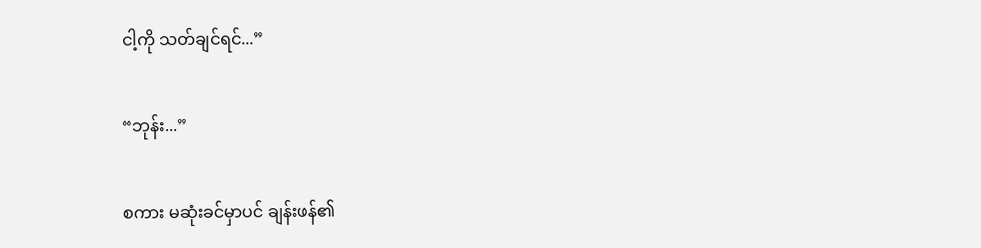ငါ့ကို သတ်ချင်ရင်...”

“ဘုန်း...”

စကား မဆုံးခင်မှာပင် ချန်းဖန်၏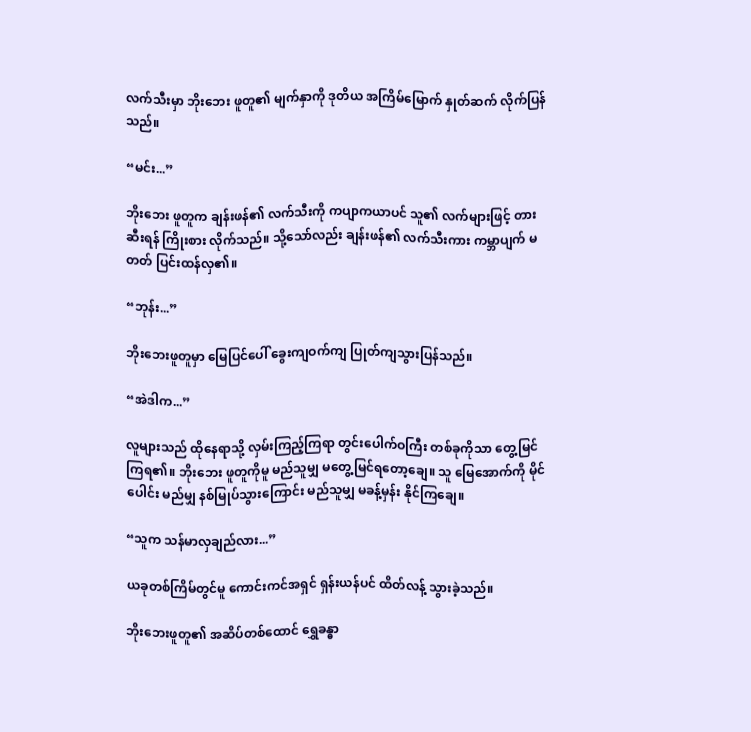လက်သီးမှာ ဘိုးဘေး ဖူတူ၏ မျက်နှာကို ဒုတိယ အကြိမ်မြောက် နှုတ်ဆက် လိုက်ပြန်သည်။

“မင်း...”

ဘိုးဘေး ဖူတူက ချန်းဖန်၏ လက်သီးကို ကပျာကယာပင် သူ၏ လက်များဖြင့် တားဆီးရန် ကြိုးစား လိုက်သည်။ သို့သော်လည်း ချန်းဖန်၏ လက်သီးကား ကမ္ဘာပျက် မတတ် ပြင်းထန်လှ၏။

“ဘုန်း...”

ဘိုးဘေးဖူတူမှာ မြေပြင်ပေါ် ခွေးကျဝက်ကျ ပြုတ်ကျသွားပြန်သည်။

“အဲဒါက...”

လူများသည် ထိုနေရာသို့ လှမ်းကြည့်ကြရာ တွင်းပေါက်ဝကြီး တစ်ခုကိုသာ တွေ့မြင်ကြရ၏။ ဘိုးဘေး ဖူတူကိုမူ မည်သူမျှ မတွေ့မြင်ရတော့ချေ။ သူ မြေအောက်ကို မိုင်ပေါင်း မည်မျှ နစ်မြုပ်သွားကြောင်း မည်သူမျှ မခန့်မှန်း နိုင်ကြချေ။

“သူက သန်မာလှချည်လား...”

ယခုတစ်ကြိမ်တွင်မူ ကောင်းကင်အရှင် ရှန်းယန်ပင် ထိတ်လန့် သွားခဲ့သည်။

ဘိုးဘေးဖူတူ၏ အဆိပ်တစ်ထောင် ရွှေခန္ဓာ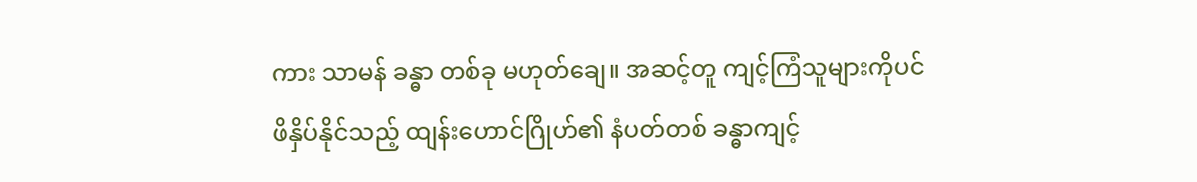ကား သာမန် ခန္ဓာ တစ်ခု မဟုတ်ချေ။ အဆင့်တူ ကျင့်ကြံသူများကိုပင် ဖိနှိပ်နိုင်သည့် ထျန်းဟောင်ဂြိုဟ်၏ နံပတ်တစ် ခန္ဓာကျင့်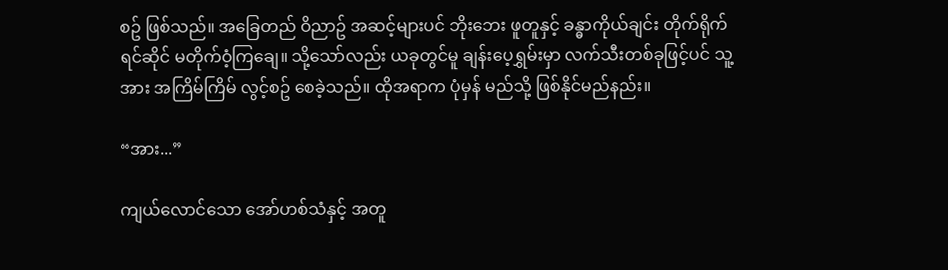စဥ် ဖြစ်သည်။ အခြေတည် ဝိညာဥ် အဆင့်များပင် ဘိုးဘေး ဖူတူနှင့် ခန္ဓာကိုယ်ချင်း တိုက်ရိုက် ရင်ဆိုင် မတိုက်ဝံ့ကြချေ။ သို့သော်လည်း ယခုတွင်မူ ချန်းပေ့ရွှမ်းမှာ လက်သီးတစ်ခုဖြင့်ပင် သူ့အား အကြိမ်ကြိမ် လွင့်စဥ် စေခဲ့သည်။ ထိုအရာက ပုံမှန် မည်သို့ ဖြစ်နိုင်မည်နည်း။

“အား...”

ကျယ်လောင်သော အော်ဟစ်သံနှင့် အတူ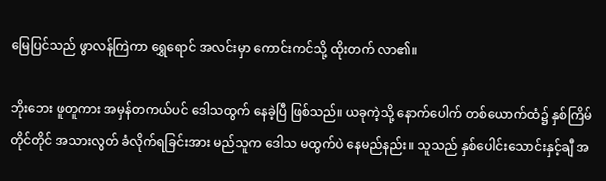မြေပြင်သည် ဖွာလန်ကြဲကာ ရွှေရောင် အလင်းမှာ ကောင်းကင်သို့ ထိုးတက် လာ၏။

ဘိုးဘေး ဖူတူကား အမှန်တကယ်ပင် ဒေါသထွက် နေခဲ့ပြီ ဖြစ်သည်။ ယခုကဲ့သို့ နောက်ပေါက် တစ်ယောက်ထံ၌ နှစ်ကြိမ် တိုင်တိုင် အသားလွတ် ခံလိုက်ရခြင်းအား မည်သူက ဒေါသ မထွက်ပဲ နေမည်နည်း။ သူသည် နှစ်ပေါင်းသောင်းနှင့်ချီ အ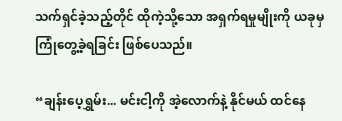သက်ရှင်ခဲ့သည့်တိုင် ထိုကဲ့သို့သော အရှက်ရမှုမျိုးကို ယခုမှ ကြုံတွေ့ခဲ့ရခြင်း ဖြစ်ပေသည်။

“ချန်းပေ့ရွှမ်း... မင်းငါ့ကို အဲ့လောက်နဲ့ နိုင်မယ် ထင်နေ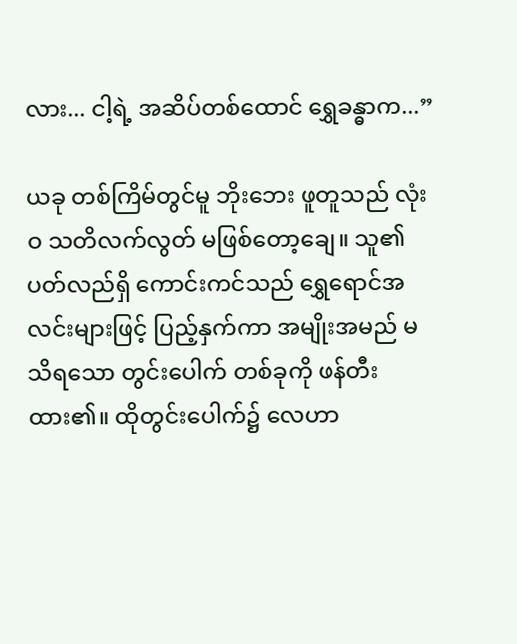လား... ငါ့ရဲ့ အဆိပ်တစ်ထောင် ရွှေခန္ဓာက...”

ယခု တစ်ကြိမ်တွင်မူ ဘိုးဘေး ဖူတူသည် လုံးဝ သတိလက်လွတ် မဖြစ်တော့ချေ။ သူ၏ ပတ်လည်ရှိ ကောင်းကင်သည် ရွှေရောင်အလင်းများဖြင့် ပြည့်နှက်ကာ အမျိုးအမည် မသိရသော တွင်းပေါက် တစ်ခုကို ဖန်တီးထား၏။ ထိုတွင်းပေါက်၌ လေဟာ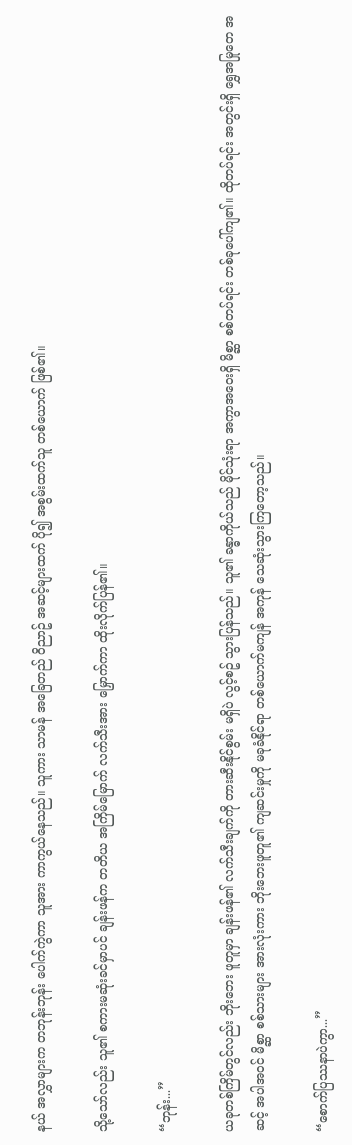နယ် အလွှာများက တဘုန်းဘုန်း ပေါက်ကွဲကာ သူအား ကာကွယ်နေသည်။ သူကား သာမန် အခြေတည် ဝိညာဥ် အဆင့်များထက် ပို၍ အစွမ်းထက်သူ တစ်ယောက် ဖြစ်၏။

သို့သော်လည်း သူ၏ စကားမဆုံးခင်မှာပင် ချန်းဖန်က တတိယ အကြိမ်မြောက် လက်သီးအား မြှောက်ကာ ထိုးလိုက်ပြန်၏။

“ဘုန်း...”

ယခုတစ်ကြိမ်တွင်လည်း ဘိုးဘေး ဖူတူမှာ ချန်းဖန်၏ လက်သီးချက်ကို တားဆီးနိုင်စွမ်း မရှိပဲ လွင့်စဥ် သွားပြန်သည်။ သူ၏ ခန္ဓာကိုယ်သည် မိုင်သုံးရာ အကွာအဝေးရှိ မိစ္ဆာ စစ်တပ်ရင်း တစ်ခုပေါ်ကျ၏။ ထိုတပ်ရင်း အတွင်းရှိ ရွှေအမြု‌တေ အဆင့် အပါအဝင် မိစ္ဆာ စစ်သားများ အားလုံးကား ဘိုးဘေးဖူတူ၏ ကျဆင်းမှုကို မခုခံနိုင်ရာ တစ်ယောက်မကျန် အကုန် သေဆုံးသွားကြတော့သည်။

“စောက်ပြဿနာပဲကွာ...”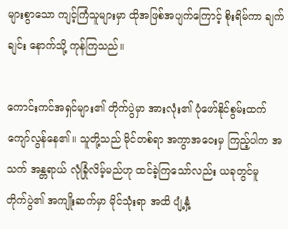များစွာသော ကျင့်ကြံသူများမှာ ထိုအဖြစ်အပျက်ကြောင့် စိုးရိမ်ကာ ချက်ချင်း နောက်သို့ ကုန်ကြသည်။

ကောင်းကင်အရှင်များ၏ တိုက်ပွဲမှာ အားလုံး၏ ပုံဖော်နိုင်စွမ်းထက် ကျော်လွန်နေ၏။ သူတို့သည် မိုင်တစ်ရာ အကွာအဝေးမှ ကြည့်ပါက အသက် အန္တရာယ် လုံခြုံလိမ့်မည်ဟု ထင်ခဲ့ကြသော်လည်း ယခုတွင်မူ တိုက်ပွဲ၏ အကျိုးဆက်မှာ မိုင်သုံးရာ အထိ ပျံ့နှံ့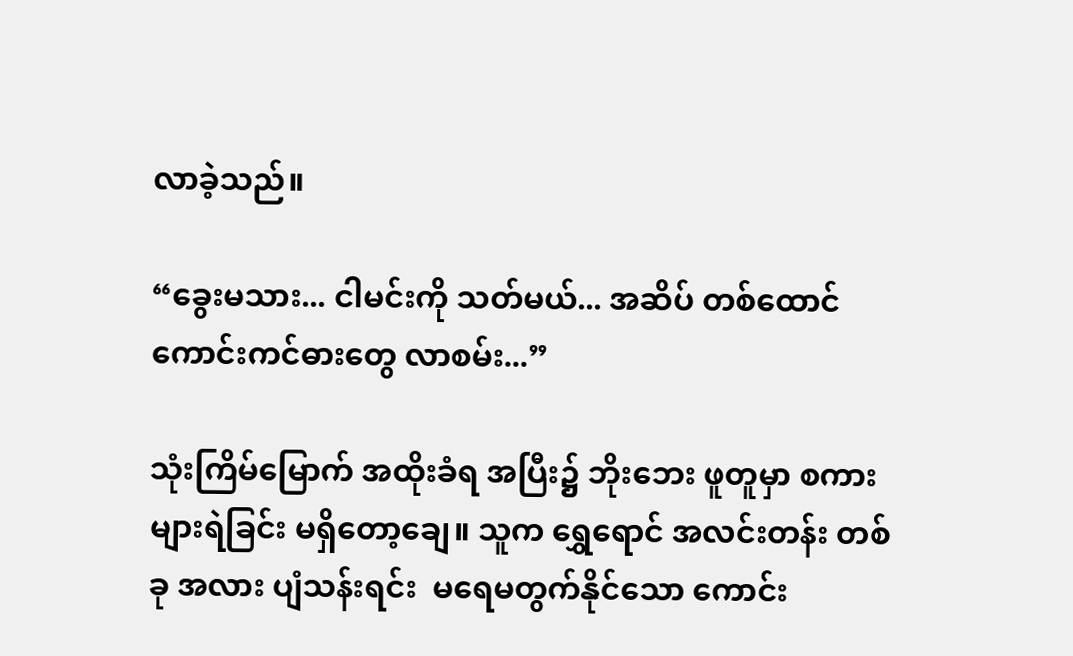လာခဲ့သည်။

“ခွေးမသား... ငါမင်းကို သတ်မယ်... အဆိပ် တစ်ထောင် ကောင်းကင်ဓားတွေ လာစမ်း...”

သုံးကြိမ်မြောက် အထိုးခံရ အပြီး၌ ဘိုးဘေး ဖူတူမှာ စကားများရဲခြင်း မရှိတော့ချေ။ သူက ရွှေရောင် အလင်းတန်း တစ်ခု အလား ပျံသန်းရင်း  မရေမတွက်နိုင်သော ကောင်း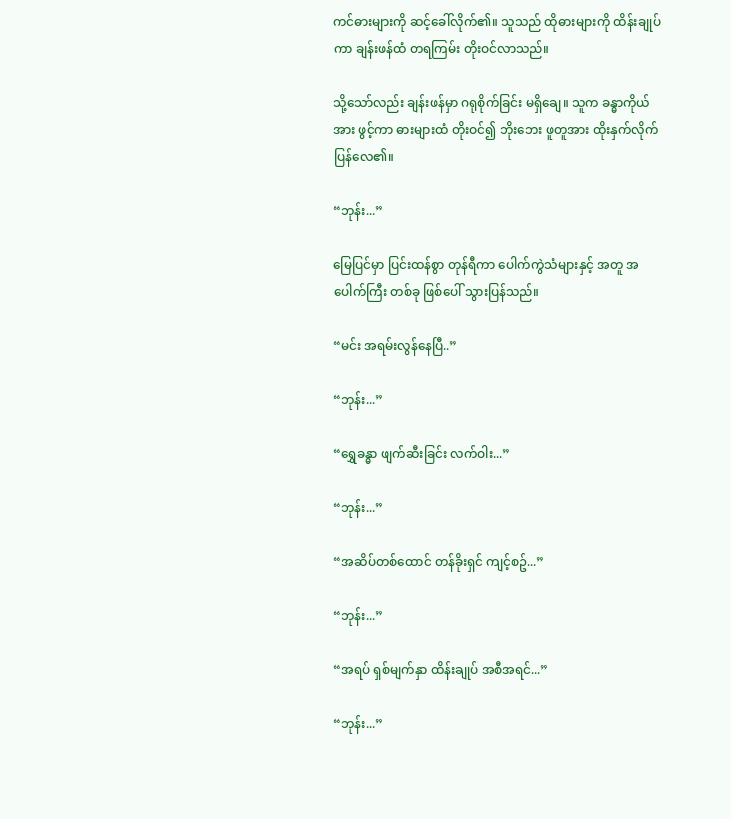ကင်ဓားများကို ဆင့်ခေါ်လိုက်၏။ သူသည် ထိုဓားများကို ထိန်းချုပ်ကာ ချန်းဖန်ထံ တရကြမ်း တိုးဝင်လာသည်။

သို့သော်လည်း ချန်းဖန်မှာ ဂရုစိုက်ခြင်း မရှိချေ။ သူက ခန္ဓာကိုယ်အား ဖွင့်ကာ ဓားများထံ တိုးဝင်၍ ဘိုးဘေး ဖူတူအား ထိုးနှက်လိုက်ပြန်လေ၏။

“ဘုန်း...”

မြေပြင်မှာ ပြင်းထန်စွာ တုန်ရီကာ ပေါက်ကွဲသံများနှင့် အတူ အပေါက်ကြီး တစ်ခု ဖြစ်ပေါ် သွားပြန်သည်။

“မင်း အရမ်းလွန်နေပြီ..”

“ဘုန်း...”

“ရွှေခန္ဓာ ဖျက်ဆီးခြင်း လက်ဝါး...”

“ဘုန်း...”

“အဆိပ်တစ်ထောင် တန်ခိုးရှင် ကျင့်စဥ်...”

“ဘုန်း...”

“အရပ် ရှစ်မျက်နှာ ထိန်းချုပ် အစီအရင်...”

“ဘုန်း...”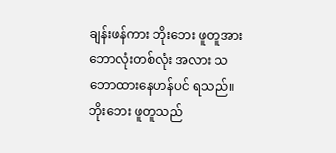ချန်းဖန်ကား ဘိုးဘေး ဖူတူအား ဘောလုံးတစ်လုံး အလား သဘောထားနေဟန်ပင် ရသည်။ ဘိုးဘေး ဖူတူသည်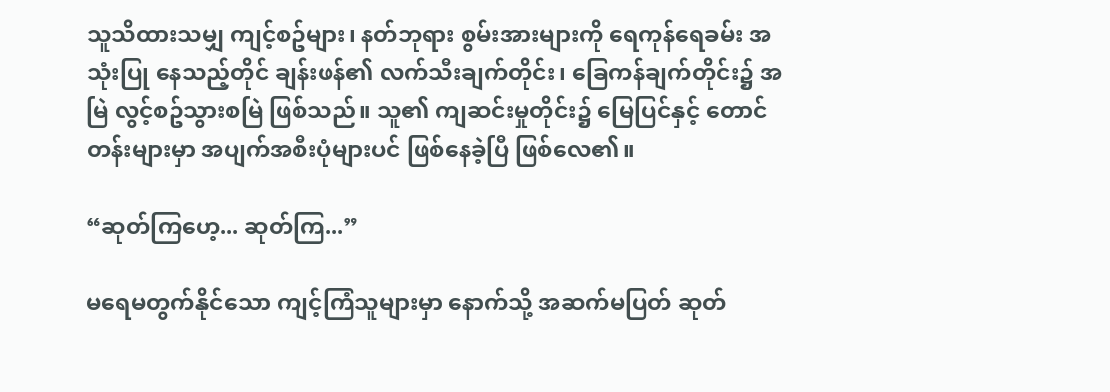သူသိထားသမျှ ကျင့်စဥ်များ၊ နတ်ဘုရား စွမ်းအားများကို ‌ရေကုန်ရေခမ်း အသုံးပြု နေသည့်တိုင် ချန်းဖန်၏ လက်သီးချက်တိုင်း၊ ခြေကန်ချက်တိုင်း၌ အမြဲ လွင့်စဥ်သွားစမြဲ ဖြစ်သည်။ သူ၏ ကျဆင်းမှုတိုင်း၌ မြေပြင်နှင့် တောင်တန်းများမှာ အပျက်အစီးပုံများပင် ဖြစ်နေခဲ့ပြီ ဖြစ်လေ၏။

“ဆုတ်ကြဟေ့... ဆုတ်ကြ...”

မရေမတွက်နိုင်သော ကျင့်ကြံသူများမှာ နောက်သို့ အဆက်မပြတ် ဆုတ်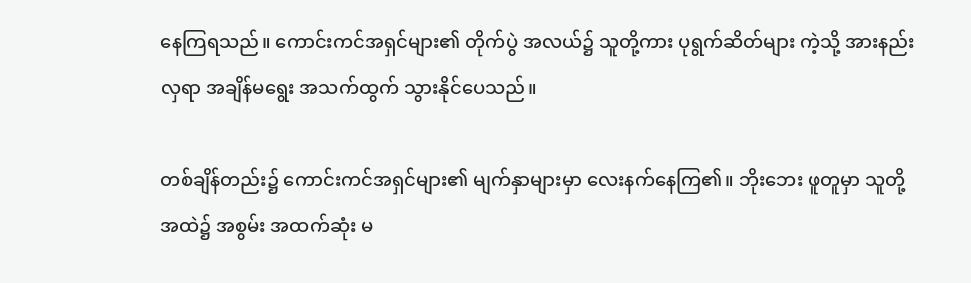နေကြရသည်။ ကောင်းကင်အရှင်များ၏ တိုက်ပွဲ အလယ်၌ သူတို့ကား ပုရွက်ဆိတ်များ ကဲ့သို့ အားနည်းလှရာ အချိန်မရွေး အသက်ထွက် သွားနိုင်ပေသည်။

တစ်ချိန်တည်း၌ ကောင်းကင်အရှင်များ၏ မျက်နှာများမှာ လေးနက်နေကြ၏။ ဘိုးဘေး ဖူတူမှာ သူတို့အထဲ၌ အစွမ်း အထက်ဆုံး မ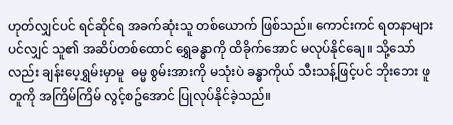ဟုတ်လျှင်ပင် ရင်ဆိုင်ရ အခက်ဆုံးသူ တစ်ယောက် ဖြစ်သည်။ ကောင်းကင် ရတနာများ ပင်လျှင် သူ၏ အဆိပ်တစ်ထောင် ရွှေခန္ဓာကို ထိခိုက်အောင် မလုပ်နိုင်ချေ။ သို့သော်လည်း ချန်းပေ့ရွှမ်းမှာမူ  ဓမ္မ စွမ်းအားကို မသုံးပဲ ခန္ဓာကိုယ် သီးသန့်ဖြင့်ပင် ဘိုးဘေး ဖူတူကို အကြိမ်ကြိမ် လွင့်စဥ်အောင် ပြုလုပ်နိုင်ခဲ့သည်။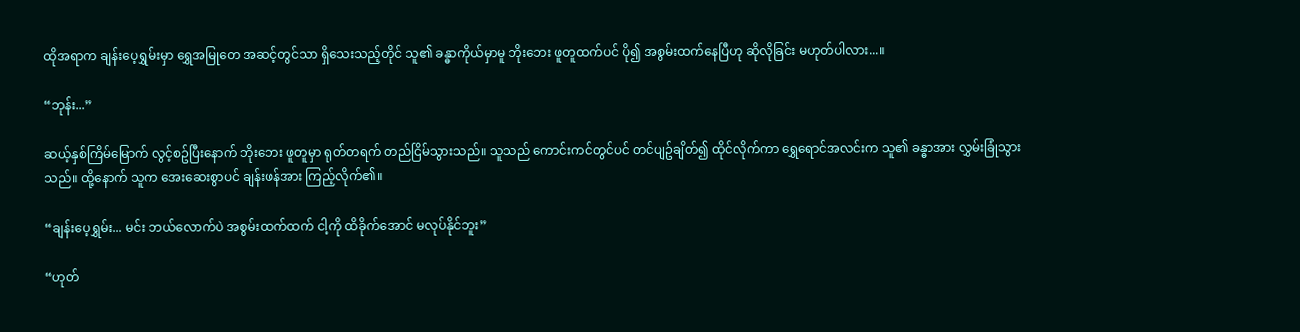ထိုအရာက ချန်းပေ့ရွှမ်းမှာ ရွှေအမြုတေ အဆင့်တွင်သာ ရှိသေးသည့်တိုင် သူ၏ ခန္ဓာကိုယ်မှာမူ ဘိုးဘေး ဖူတူထက်ပင် ပို၍ အစွမ်းထက်နေပြီဟု ဆိုလိုခြင်း မဟုတ်ပါလား...။

“ဘုန်း...”

ဆယ့်နှစ်ကြိမ်မြောက် လွင့်စဥ်ပြီးနောက် ဘိုးဘေး ဖူတူမှာ ရုတ်တရက် တည်ငြိမ်သွားသည်။ သူသည် ကောင်းကင်တွင်ပင် တင်ပျဥ်ချိတ်၍ ထိုင်လိုက်ကာ ရွှေရောင်အလင်းက သူ၏ ခန္ဓာအား လွှမ်းခြုံသွားသည်။ ထို့နောက် သူက အေးဆေးစွာပင် ချန်းဖန်အား ကြည့်လိုက်၏။

“ချန်းပေ့ရွှမ်း... မင်း ဘယ်လောက်ပဲ အစွမ်းထက်ထက် ငါ့ကို ထိခိုက်အောင် မလုပ်နိုင်ဘူး”

“ဟုတ်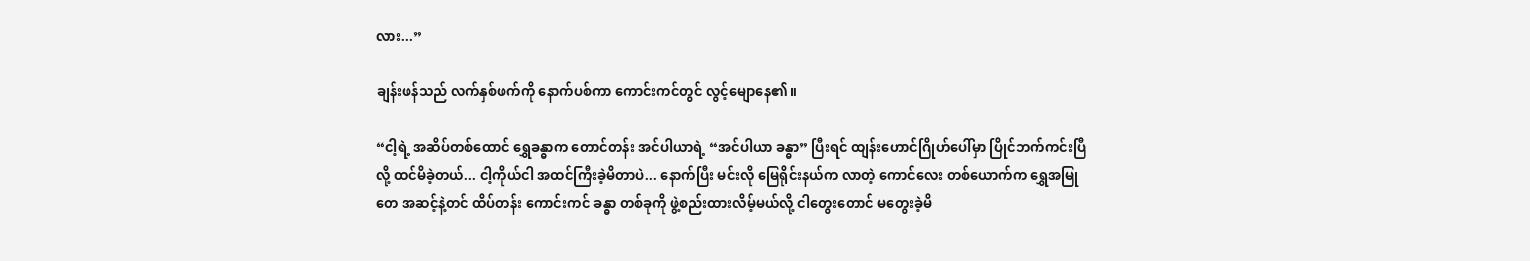လား...”

ချန်းဖန်သည် လက်နှစ်ဖက်ကို နောက်ပစ်ကာ ကောင်းကင်တွင် လွင့်မျောနေ၏။

“ငါ့ရဲ့ အဆိပ်တစ်ထောင် ရွှေခန္ဓာက တောင်တန်း အင်ပါယာရဲ့ “အင်ပါယာ ခန္ဓာ” ပြီးရင် ထျန်းဟောင်ဂြိုဟ်ပေါ်မှာ ပြိုင်ဘက်ကင်းပြီလို့ ထင်မိခဲ့တယ်... ငါ့ကိုယ်ငါ အထင်ကြီးခဲ့မိတာပဲ... နောက်ပြီး မင်းလို မြေရိုင်းနယ်က လာတဲ့ ကောင်လေး တစ်ယောက်က ရွှေအမြုတေ အဆင့်နဲ့တင် ထိပ်တန်း ကောင်းကင် ခန္ဓာ တစ်ခုကို ဖွဲ့စည်းထားလိမ့်မယ်လို့ ငါတွေးတောင် မတွေးခဲ့မိ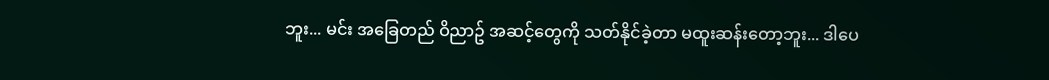ဘူး... မင်း အခြေတည် ဝိညာဥ် အဆင့်တွေကို သတ်နိုင်ခဲ့တာ မထူးဆန်းတော့ဘူး... ဒါပေ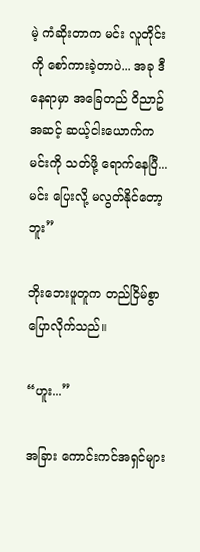မဲ့ ကံဆိုးတာက မင်း လူတိုင်းကို စော်ကားခဲ့တာပဲ... အခု ဒီနေရာမှာ အခြေတည် ဝိညာဥ် အဆင့် ဆယ့်ငါးယောက်က မင်းကို သတ်ဖို့ ရောက်နေပြီ... မင်း ပြေးလို့ မလွတ်နိုင်တော့ဘူး”

ဘိုးဘေးဖူတူက တည်ငြိမ်စွာ ပြောလိုက်သည်။

“ဟူး...”

အခြား ကောင်းကင်အရှင်များ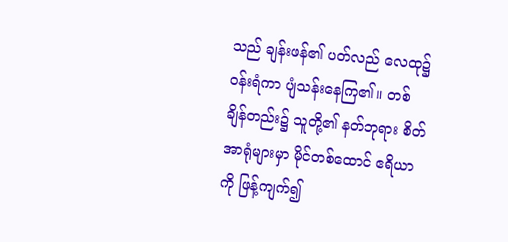သည် ချန်းဖန်၏ ပတ်လည် လေထု၌ ဝန်းရံကာ ပျံသန်းနေကြ၏။ တစ်ချိန်တည်း၌ သူတို့၏ နတ်ဘုရား စိတ်အာရုံများမှာ မိုင်တစ်ထောင် ဧရိယာကို ဖြန့်ကျက်၍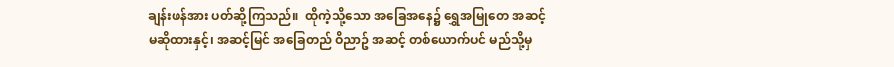ချန်းဖန်အား ပတ်ဆို့ကြသည်။  ထိုကဲ့သို့သော အခြေအနေ၌ ရွှေအမြုတေ အဆင့် မဆိုထားနှင့်၊ အဆင့်မြင် အခြေတည် ဝိညာဥ် အဆင့် တစ်ယောက်ပင် မည်သို့မှ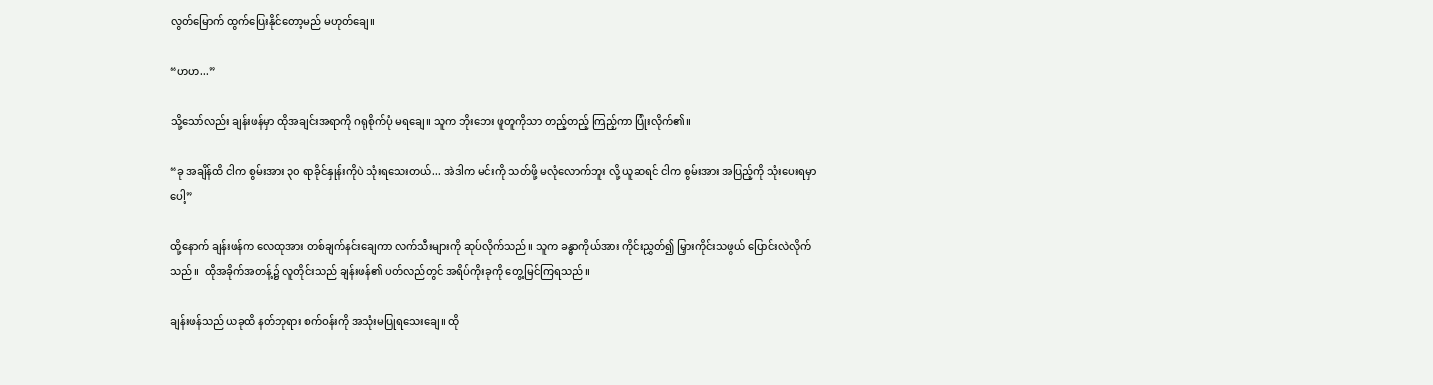လွတ်မြောက် ထွက်ပြေးနိုင်တော့မည် မဟုတ်ချေ။

“ဟဟ...”

သို့သော်လည်း ချန်းဖန်မှာ ထိုအချင်းအရာကို ဂရုစိုက်ပုံ မရချေ။ သူက ဘိုးဘေး ဖူတူကိုသာ တည့်တည့် ကြည့်ကာ ပြုံးလိုက်၏။

“ခု အချိန်ထိ ငါက စွမ်းအား ၃၀ ရာခိုင်နှုန်းကိုပဲ သုံးရသေးတယ်... အဲဒါက မင်းကို သတ်ဖို့ မလုံလောက်ဘူး လို့ ယူဆရင် ငါက စွမ်းအား အပြည့်ကို သုံးပေးရမှာပေါ့”

ထို့နောက် ချန်းဖန်က လေထုအား တစ်ချက်နင်းချေကာ လက်သီးများကို ဆုပ်လိုက်သည်။ သူက ခန္ဓာကိုယ်အား ကိုင်းညွှတ်၍ မြှားကိုင်းသဖွယ် ပြောင်းလဲလိုက်သည်။  ထိုအခိုက်အတန့်၌ လူတိုင်းသည် ချန်းဖန်၏ ပတ်လည်တွင် အရိပ်ကိုးခုကို တွေ့မြင်ကြရသည်။

ချန်းဖန်သည် ယခုထိ နတ်ဘုရား စက်ဝန်းကို အသုံးမပြုရသေးချေ။ ထို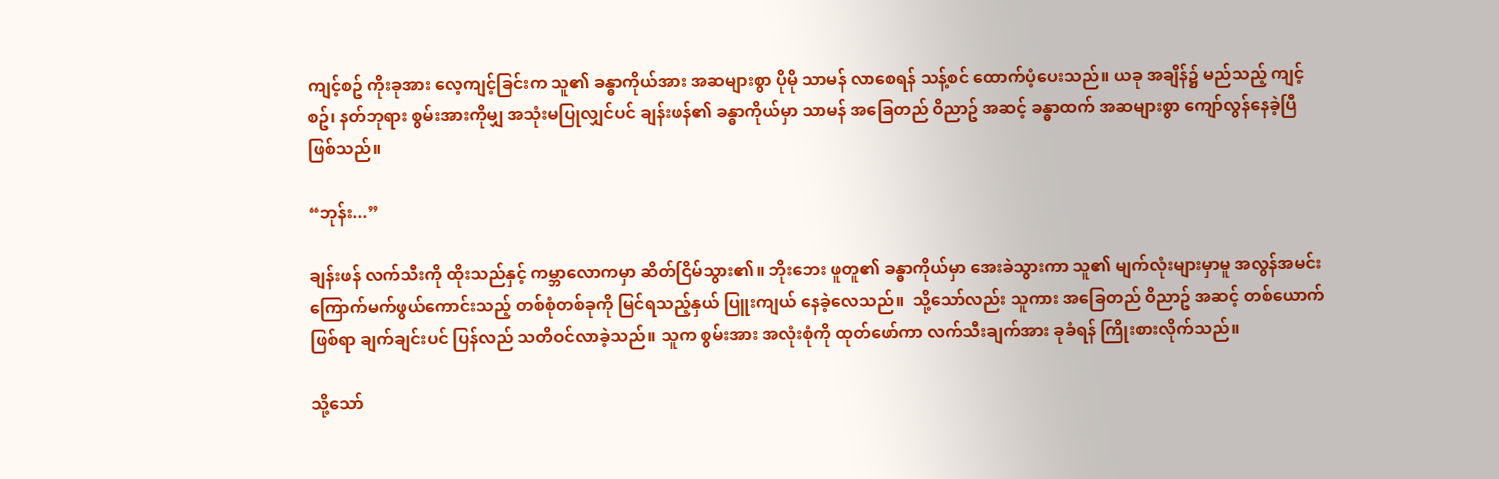ကျင့်စဥ် ကိုးခုအား လေ့ကျင့်ခြင်းက သူ၏ ခန္ဓာကိုယ်အား အဆများစွာ ပိုမို သာမန် လာစေရန် သန့်စင် ထောက်ပံ့ပေးသည်။ ယခု အချိန်၌ မည်သည့် ကျင့်စဥ်၊ နတ်ဘုရား စွမ်းအားကိုမျှ အသုံးမပြုလျှင်ပင် ချန်းဖန်၏ ခန္ဓာကိုယ်မှာ သာမန် အခြေတည် ဝိညာဥ် အဆင့် ခန္ဓာထက် အဆများစွာ ကျော်လွန်နေခဲ့ပြီ ဖြစ်သည်။

“ဘုန်း...”

ချန်းဖန် လက်သီးကို ထိုးသည်နှင့် ကမ္ဘာလောကမှာ ဆိတ်ငြိမ်သွား၏။ ဘိုးဘေး ဖူတူ၏ ခန္ဓာကိုယ်မှာ အေးခဲသွားကာ သူ၏ မျက်လုံးများမှာမူ အလွန်အမင်း ကြောက်မက်ဖွယ်ကောင်းသည့် တစ်စုံတစ်ခုကို မြင်ရသည့်နှယ် ပြူးကျယ် နေခဲ့လေသည်။  သို့သော်လည်း သူကား အခြေတည် ဝိညာဥ် အဆင့် တစ်ယောက် ဖြစ်ရာ ချက်ချင်းပင် ပြန်လည် သတိဝင်လာခဲ့သည်။ သူက စွမ်းအား အလုံးစုံကို ထုတ်ဖော်ကာ လက်သီးချက်အား ခုခံရန် ကြိုးစားလိုက်သည်။

သို့သော်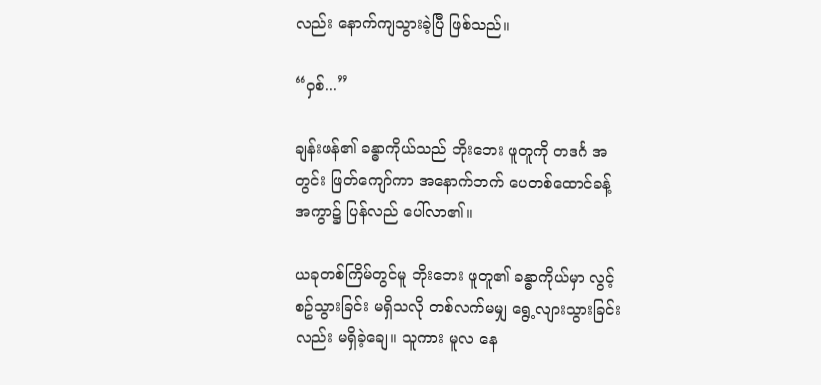လည်း နောက်ကျသွားခဲ့ပြီ ဖြစ်သည်။

“ဝှစ်...”

ချန်းဖန်၏ ခန္ဓာကိုယ်သည် ဘိုးဘေး ဖူတူကို တဒင်္ဂ အတွင်း ဖြတ်ကျော်ကာ အနောက်ဘက် ပေတစ်ထောင်ခန့် အကွာ၌ ပြန်လည် ပေါ်လာ၏။

ယခုတစ်ကြိမ်တွင်မူ ဘိုးဘေး ဖူတူ၏ ခန္ဓာကိုယ်မှာ လွင့်စဥ်သွားခြင်း မရှိသလို တစ်လက်မမျှ ရွေ့လျားသွားခြင်းလည်း မရှိခဲ့ချေ။ သူကား မူလ နေ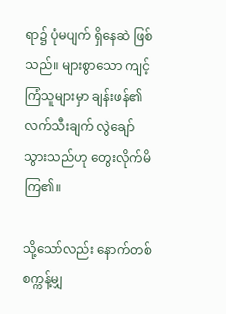ရာ၌ ပုံမပျက် ရှိနေဆဲ ဖြစ်သည်။ များစွာသော ကျင့်ကြံသူများမှာ ချန်းဖန်၏ လက်သီးချက် လွဲချော် သွားသည်ဟု တွေးလိုက်မိကြ၏။

သို့သော်လည်း နောက်တစ်စက္ကန့်မျှ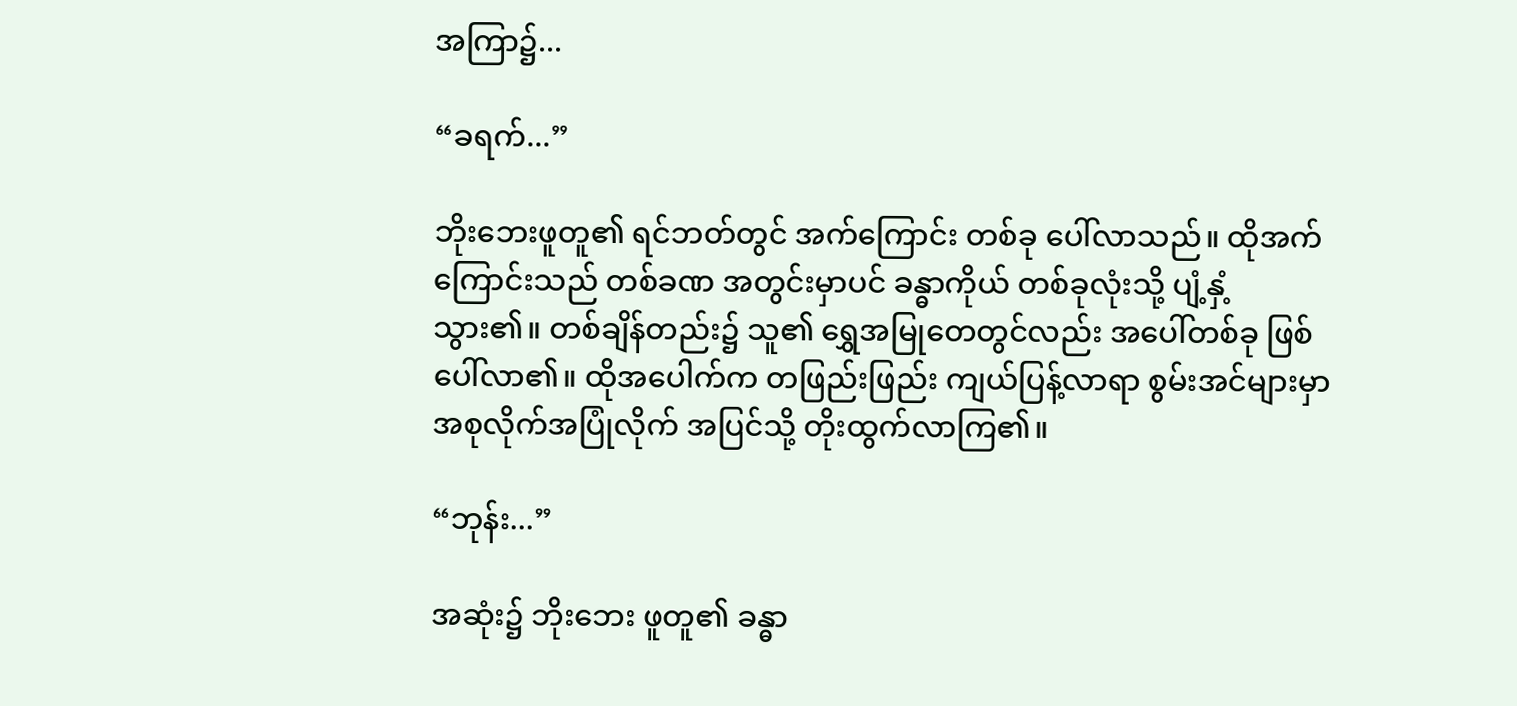အကြာ၌...

“ခရက်...”

ဘိုးဘေးဖူတူ၏ ရင်ဘတ်တွင် အက်ကြောင်း တစ်ခု ပေါ်လာသည်။ ထိုအက်ကြောင်းသည် တစ်ခဏ အတွင်းမှာပင် ခန္ဓာကိုယ် တစ်ခုလုံးသို့ ပျံ့နှံ့သွား၏။ တစ်ချိန်တည်း၌ သူ၏ ရွှေအမြုတေတွင်လည်း အပေါ်တစ်ခု ဖြစ်ပေါ်လာ၏။ ထိုအပေါက်က တဖြည်းဖြည်း ကျယ်ပြန့်လာရာ စွမ်းအင်များမှာ အစုလိုက်အပြုံလိုက် အပြင်သို့ တိုးထွက်လာကြ၏။

“ဘုန်း...”

အဆုံး၌ ဘိုးဘေး ဖူတူ၏ ခန္ဓာ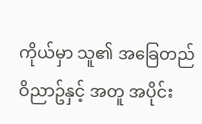ကိုယ်မှာ သူ၏ အခြေတည် ဝိညာဥ်နှင့် အတူ အပိုင်း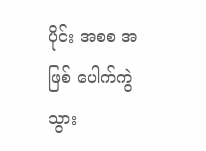ပိုင်း အစစ အဖြစ် ပေါက်ကွဲ သွား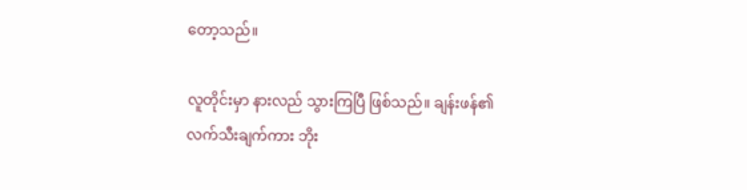တော့သည်။

လူတိုင်းမှာ နားလည် သွားကြပြီ ဖြစ်သည်။ ချန်းဖန်၏ လက်သီးချက်ကား ဘိုး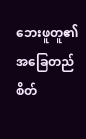ဘေးဖူတူ၏ အခြေတည် စိတ်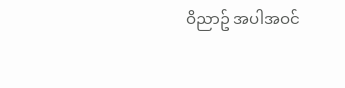ဝိညာဥ် အပါအဝင်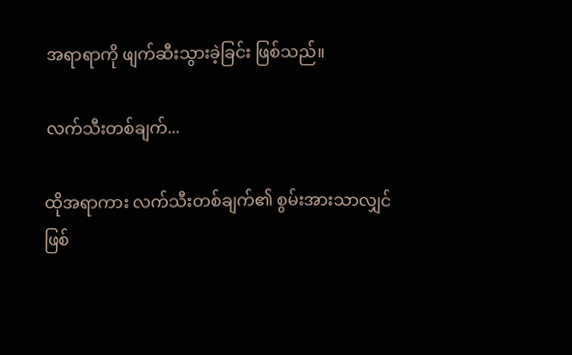အရာရာကို ဖျက်ဆီးသွားခဲ့ခြင်း ဖြစ်သည်။

လက်သီးတစ်ချက်...

ထိုအရာကား လက်သီးတစ်ချက်၏ စွမ်းအားသာလျှင် ဖြစ်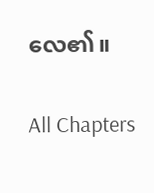လေ၏။

All Chapters